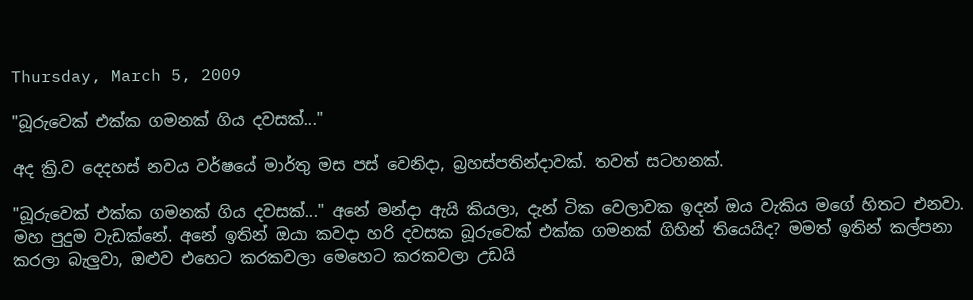Thursday, March 5, 2009

"බූරුවෙක් එක්ක ගමනක් ගිය දවසක්..."

අද ක්‍රි.ව දෙදහස් නවය වර්ෂයේ මාර්තු මස පස් වෙනිදා, බ්‍රහස්පතින්දාවක්. තවත් සටහනක්.

"බූරුවෙක් එක්ක ගමනක් ගිය දවසක්..." අනේ මන්දා ඇයි කියල‍ා, දැන් ටික වෙලාවක ඉදන් ඔය වැකිය මගේ හිතට එනවා. මහ පුදුම වැඩක්නේ. අනේ ඉතින් ඔයා කවදා හරි දවසක බූරුවෙක් එක්ක ගමනක් ගිහින් තියෙයිද? මමත් ඉතින් කල්පනා කරලා බැලුවා, ඔළුව එහෙට කරකවලා මෙහෙට කරකවලා උඩයි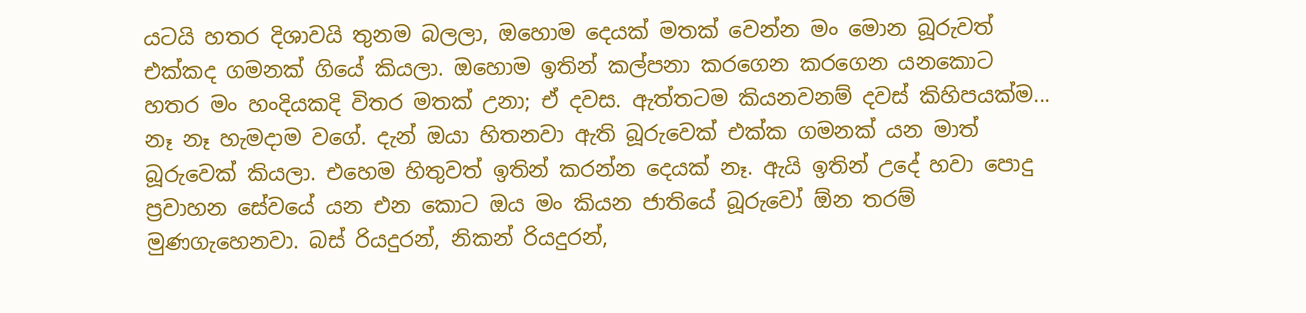යටයි හතර දිශාවයි තුනම බලලා, ඔහොම දෙයක් මතක් වෙන්න මං මොන බූරුවත් එක්කද ගමනක් ගියේ කියලා. ඔහොම ඉතින් කල්පනා කරගෙන කරගෙන යනකොට හතර මං හංදියකදි විතර මතක් උනා; ඒ දවස. ඇත්තටම කියනවනම් දවස් කිහිපයක්ම... නෑ නෑ හැමදාම වගේ. දැන් ඔයා හිතනවා ඇති බූරුවෙක් එක්ක ගමනක් යන මාත් බූරුවෙක් කියලා. එහෙම හිතුවත් ඉතින් කරන්න දෙයක් නෑ. ඇයි ඉතින් උදේ හවා පොදු ප්‍රවාහන සේවයේ යන එන කොට ඔය මං කියන ජාතියේ බූරුවෝ ඕන තරම් මුණගැහෙනවා. බස් රියදුරන්, නිකන් රියදුරන්,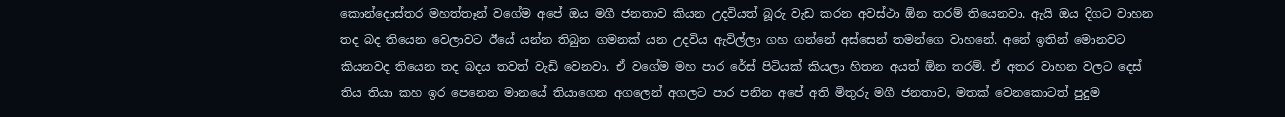කොන්දොස්තර මහත්තෑන් වගේම අපේ ඔය මගී ජනතාව කියන උදවියත් බූරු වැඩ කරන අවස්ථා ඕන තරම් තියෙනවා. ඇයි ඔය දිගට වාහන තද බද තියෙන වෙලාවට ඊයේ යන්න තිබුන ගමනක් යන උදවිය ඇවිල්ල‍ා ගහ ගන්නේ අස්සෙන් තමන්ගෙ වාහනේ. අනේ ඉතින් මොනවට කියනවද තියෙන තද බදය තවත් වැඩි වෙන‍වා. ඒ වගේම මහ පාර රේස් පිටියක් කියලා හිතන අයත් ඕන තරම්. ඒ අතර වාහන වලට දෙස් තිය තියා කහ ඉර පෙනෙන මානයේ තියාගෙන අගලෙන් අගලට පාර පනින අපේ අති මිතුරු මගී ජනතාව, මතක් වෙනකොටත් පුදුම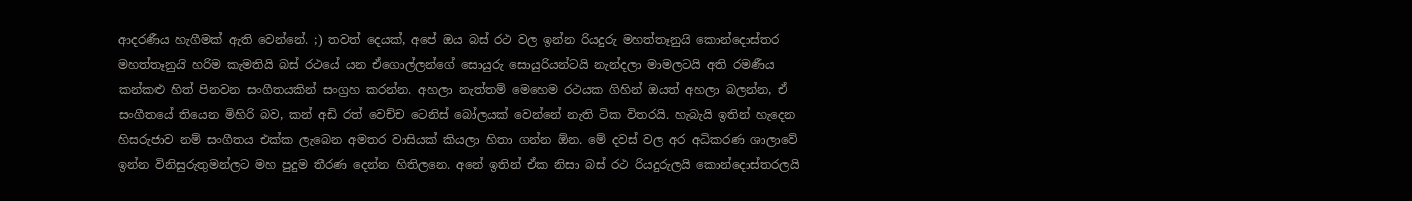ආදරණීය හැගීමක් ඇති වෙන්නේ. ;) තවත් දෙයක්, අපේ ඔය බස් රථ වල ඉන්න රියදුරු මහත්තෑනුය‍ි කොන්දොස්තර මහත්තෑනුය‍ි හරිම කැමතියි බස් රථයේ යන ඒගොල්ලන්ගේ සොයුරු සොයුරියන්ටයි නැන්දලා මාමලටයි අති රමණීය කන්කළු හිත් පිනවන සංගීතයකින් සංග්‍රහ කරන්න. අහල‍ා නැත්තම් මෙහෙම රථයක ගිහින් ඔයත් අහලා බලන්න, ඒ සංගීතයේ තියෙන මිහිරි බව, කන් අඩි රත් වෙච්ච ටෙනිස් බෝලයක් වෙන්නේ නැති ටික විතරයි. හැබැයි ඉතින් හැදෙන හිසරුජාව නම් සංගීතය එක්ක ලැබෙන අමතර වාසියක් කියලා හිතා ගන්න ඕන. මේ දවස් වල අර අධිකරණ ශාලාවේ ඉන්න විනිසුරුතුමන්ලට මහ පුදුම තීරණ දෙන්න හිතිලනෙ. අනේ ඉතින් ඒක නිසා බස් රථ රියදුරුලයි කොන්දොස්තරලයි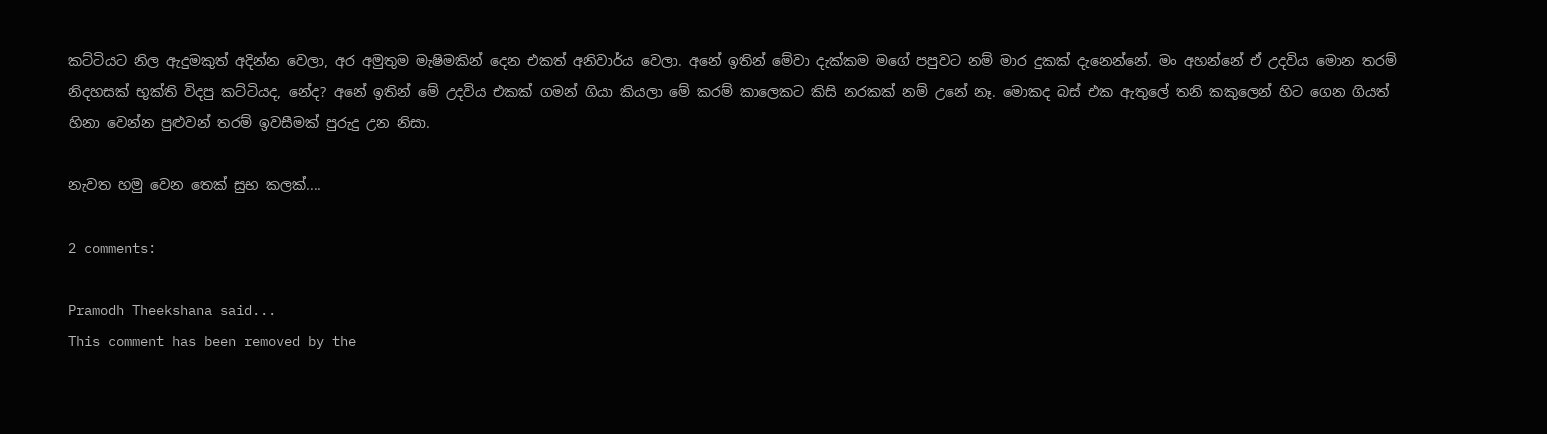කට්ටියට නිල ඇදුමකුත් ‍අදින්න වෙලා, අර අමුතුම මැෂිමකින් දෙන එකත් අනිවාර්ය වෙලා. අනේ ඉතින් මේවා දැක්කම මගේ පපුවට නම් මාර දුකක් දැනෙන්නේ. මං අහන්නේ ඒ උදවිය මොන තරම් නිදහසක් භුක්ති විදපු කට්ටියද, නේද? අනේ ඉතින් මේ උදවිය එකක් ගමන් ගියා කියලා මේ කරම් කාලෙකට කිසි නරකක් නම් උනේ නෑ. මොකද බස් එක ඇතුලේ තනි කකුලෙන් හිට ගෙන ගියත් හිනා වෙන්න පුළුවන් තරම් ඉවසීමක් පුරුදු උන නිසා.

නැවත හමු වෙන තෙක් සුභ කලක්....

2 comments:

Pramodh Theekshana said...
This comment has been removed by the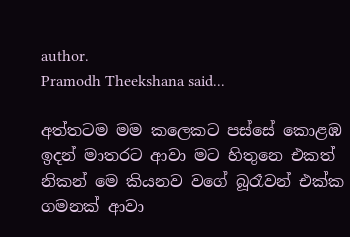author.
Pramodh Theekshana said...

අත්තටම මම කලෙකට පස්සේ කොළඹ ඉදන් මාතරට ආවා මට හිතුනෙ එකත් නිකන් මෙ කියනව වගේ බූරෑවන් එක්ක ගමනක් ආවා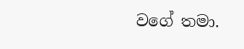වගේ තමා.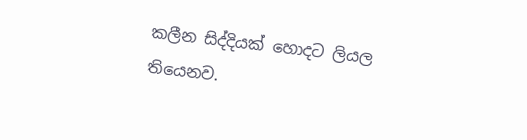කලීන සිද්දියක් හොදට ලියල තියෙනව.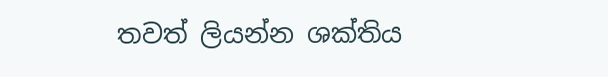තවත් ලියන්න ශක්තිය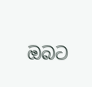ඔබට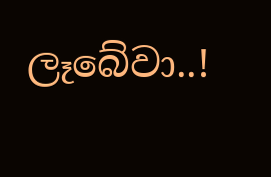ලෑබේවා..!